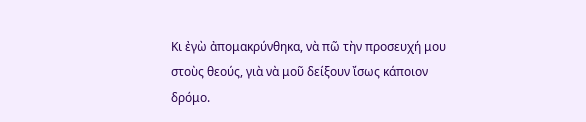Κι ἐγὼ ἀπομακρύνθηκα, νὰ πῶ τὴν προσευχή μου
στοὺς θεούς, γιὰ νὰ μοῦ δείξουν ἴσως κάποιον δρόμο.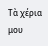Τὰ χέρια μου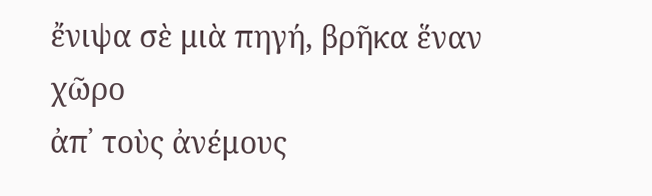ἔνιψα σὲ μιὰ πηγή, βρῆκα ἕναν χῶρο
ἀπ᾽ τοὺς ἀνέμους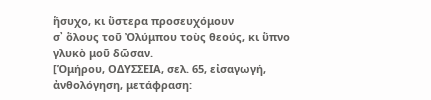ἥσυχο, κι ὕστερα προσευχόμουν
σ᾽ ὅλους τοῦ Ὀλύμπου τοὺς θεούς, κι ὕπνο γλυκὸ μοῦ δῶσαν.
[Ὁμήρου, ΟΔΥΣΣΕΙΑ, σελ. 65, εἰσαγωγή, ἀνθολόγηση, μετάφραση: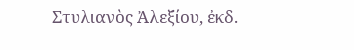Στυλιανὸς Ἀλεξίου, ἐκδ.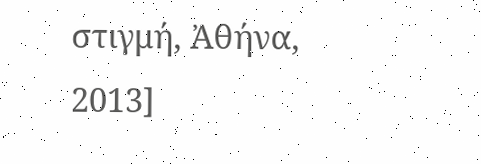στιγμή, Ἀθήνα, 2013]